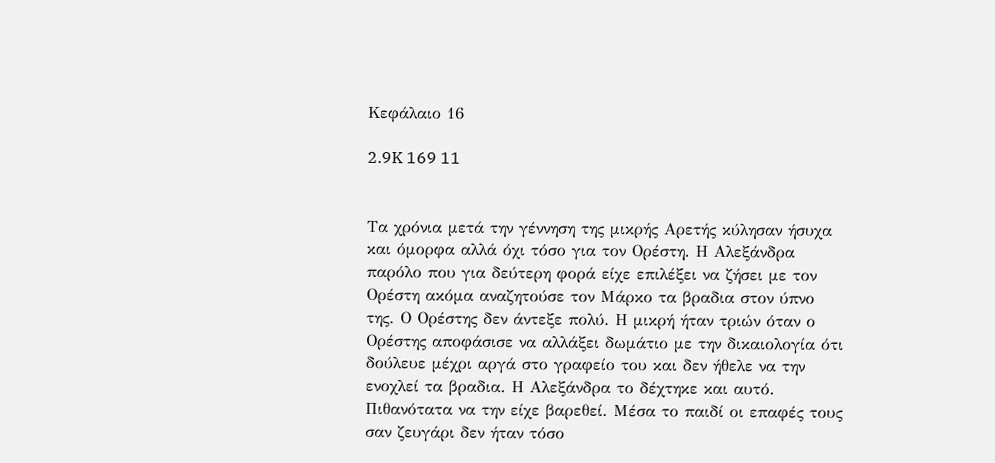Κεφάλαιο 16

2.9K 169 11


Τα χρόνια μετά την γέννηση της μικρής Αρετής κύλησαν ήσυχα και όμορφα αλλά όχι τόσο για τον Ορέστη. Η Αλεξάνδρα παρόλο που για δεύτερη φορά είχε επιλέξει να ζήσει με τον Ορέστη ακόμα αναζητούσε τον Μάρκο τα βραδια στον ύπνο της. Ο Ορέστης δεν άντεξε πολύ. Η μικρή ήταν τριών όταν ο Ορέστης αποφάσισε να αλλάξει δωμάτιο με την δικαιολογία ότι δούλευε μέχρι αργά στο γραφείο του και δεν ήθελε να την ενοχλεί τα βραδια. Η Αλεξάνδρα το δέχτηκε και αυτό. Πιθανότατα να την είχε βαρεθεί. Μέσα το παιδί οι επαφές τους σαν ζευγάρι δεν ήταν τόσο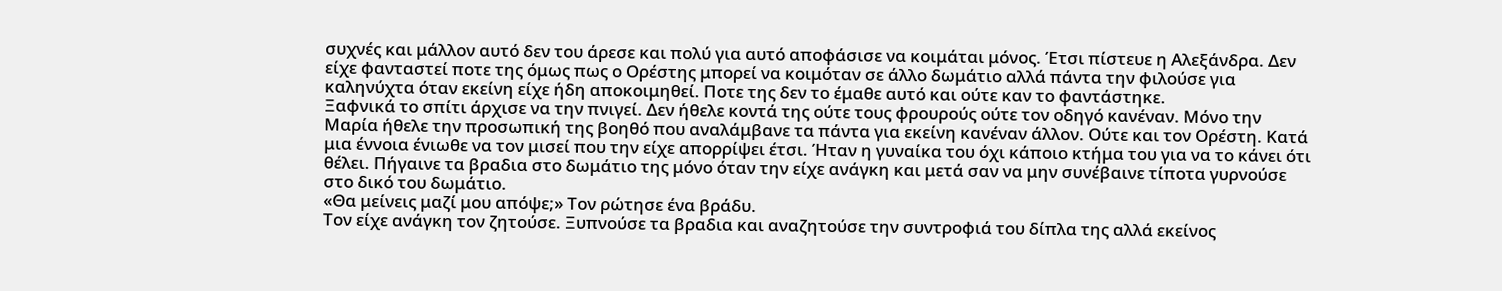συχνές και μάλλον αυτό δεν του άρεσε και πολύ για αυτό αποφάσισε να κοιμάται μόνος. Έτσι πίστευε η Αλεξάνδρα. Δεν είχε φανταστεί ποτε της όμως πως ο Ορέστης μπορεί να κοιμόταν σε άλλο δωμάτιο αλλά πάντα την φιλούσε για καληνύχτα όταν εκείνη είχε ήδη αποκοιμηθεί. Ποτε της δεν το έμαθε αυτό και ούτε καν το φαντάστηκε.
Ξαφνικά το σπίτι άρχισε να την πνιγεί. Δεν ήθελε κοντά της ούτε τους φρουρούς ούτε τον οδηγό κανέναν. Μόνο την Μαρία ήθελε την προσωπική της βοηθό που αναλάμβανε τα πάντα για εκείνη κανέναν άλλον. Ούτε και τον Ορέστη. Κατά μια έννοια ένιωθε να τον μισεί που την είχε απορρίψει έτσι. Ήταν η γυναίκα του όχι κάποιο κτήμα του για να το κάνει ότι θέλει. Πήγαινε τα βραδια στο δωμάτιο της μόνο όταν την είχε ανάγκη και μετά σαν να μην συνέβαινε τίποτα γυρνούσε στο δικό του δωμάτιο.
«Θα μείνεις μαζί μου απόψε;» Τον ρώτησε ένα βράδυ.
Τον είχε ανάγκη τον ζητούσε. Ξυπνούσε τα βραδια και αναζητούσε την συντροφιά του δίπλα της αλλά εκείνος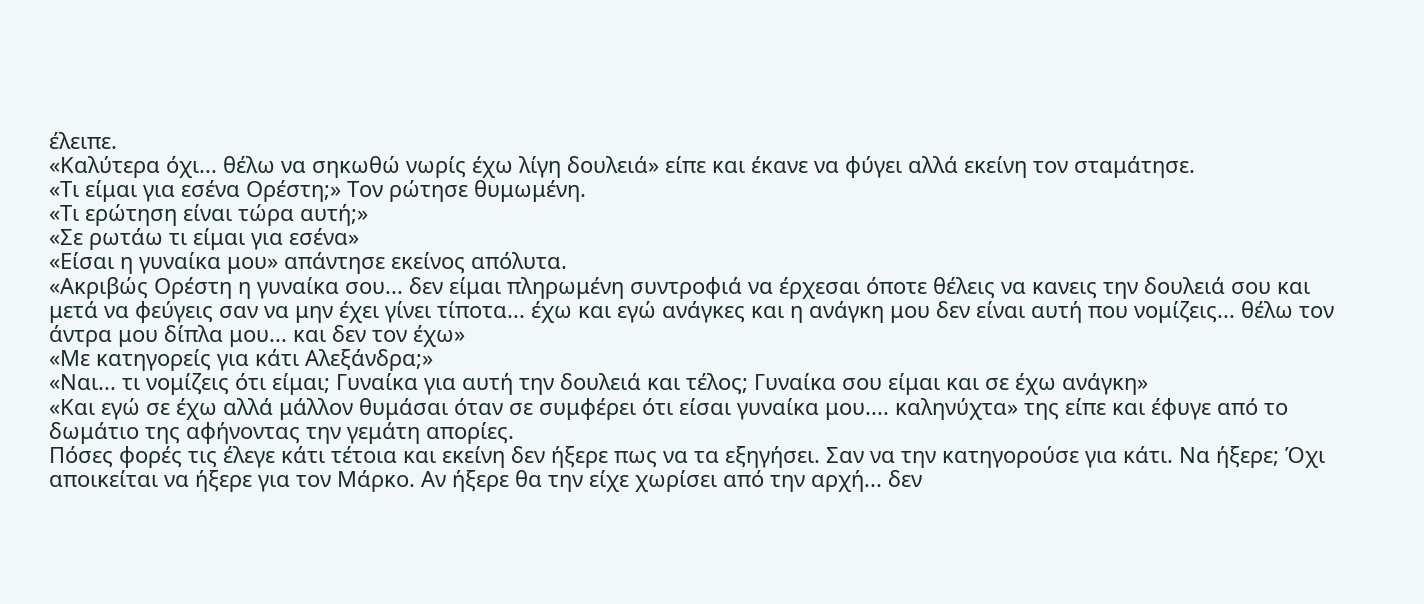έλειπε.
«Καλύτερα όχι... θέλω να σηκωθώ νωρίς έχω λίγη δουλειά» είπε και έκανε να φύγει αλλά εκείνη τον σταμάτησε.
«Τι είμαι για εσένα Ορέστη;» Τον ρώτησε θυμωμένη.
«Τι ερώτηση είναι τώρα αυτή;»
«Σε ρωτάω τι είμαι για εσένα»
«Είσαι η γυναίκα μου» απάντησε εκείνος απόλυτα.
«Ακριβώς Ορέστη η γυναίκα σου... δεν είμαι πληρωμένη συντροφιά να έρχεσαι όποτε θέλεις να κανεις την δουλειά σου και μετά να φεύγεις σαν να μην έχει γίνει τίποτα... έχω και εγώ ανάγκες και η ανάγκη μου δεν είναι αυτή που νομίζεις... θέλω τον άντρα μου δίπλα μου... και δεν τον έχω»
«Με κατηγορείς για κάτι Αλεξάνδρα;»
«Ναι... τι νομίζεις ότι είμαι; Γυναίκα για αυτή την δουλειά και τέλος; Γυναίκα σου είμαι και σε έχω ανάγκη»
«Και εγώ σε έχω αλλά μάλλον θυμάσαι όταν σε συμφέρει ότι είσαι γυναίκα μου.... καληνύχτα» της είπε και έφυγε από το δωμάτιο της αφήνοντας την γεμάτη απορίες.
Πόσες φορές τις έλεγε κάτι τέτοια και εκείνη δεν ήξερε πως να τα εξηγήσει. Σαν να την κατηγορούσε για κάτι. Να ήξερε; Όχι αποικείται να ήξερε για τον Μάρκο. Αν ήξερε θα την είχε χωρίσει από την αρχή... δεν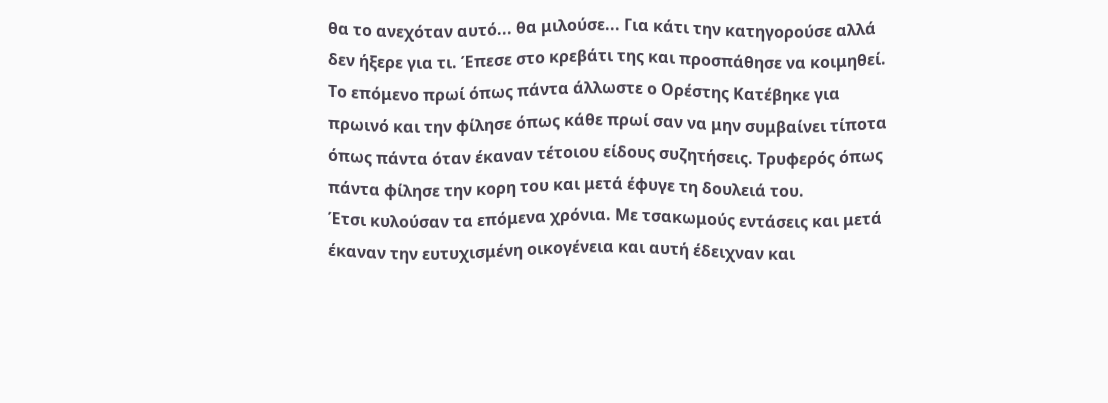θα το ανεχόταν αυτό... θα μιλούσε... Για κάτι την κατηγορούσε αλλά δεν ήξερε για τι. Έπεσε στο κρεβάτι της και προσπάθησε να κοιμηθεί.
Το επόμενο πρωί όπως πάντα άλλωστε ο Ορέστης Κατέβηκε για πρωινό και την φίλησε όπως κάθε πρωί σαν να μην συμβαίνει τίποτα όπως πάντα όταν έκαναν τέτοιου είδους συζητήσεις. Τρυφερός όπως πάντα φίλησε την κορη του και μετά έφυγε τη δουλειά του.
Έτσι κυλούσαν τα επόμενα χρόνια. Με τσακωμούς εντάσεις και μετά έκαναν την ευτυχισμένη οικογένεια και αυτή έδειχναν και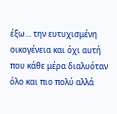έξω... την ευτυχισμένη οικογένεια και όχι αυτή που κάθε μέρα διαλυόταν όλο και πιο πολύ αλλά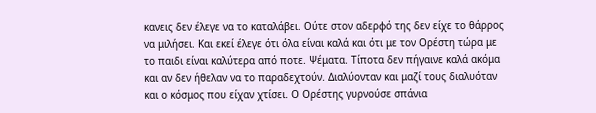κανεις δεν έλεγε να το καταλάβει. Ούτε στον αδερφό της δεν είχε το θάρρος να μιλήσει. Και εκεί έλεγε ότι όλα είναι καλά και ότι με τον Ορέστη τώρα με το παιδι είναι καλύτερα από ποτε. Ψέματα. Τίποτα δεν πήγαινε καλά ακόμα και αν δεν ήθελαν να το παραδεχτούν. Διαλύονταν και μαζί τους διαλυόταν και ο κόσμος που είχαν χτίσει. Ο Ορέστης γυρνούσε σπάνια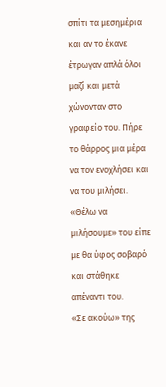σπίτι τα μεσημέρια και αν το έκανε έτρωγαν απλά όλοι μαζί και μετά χώνονταν στο γραφείο του. Πήρε το θάρρος μια μέρα να τον ενοχλήσει και να του μιλήσει.
«Θέλω να μιλήσουμε» του είπε με θα ύφος σοβαρό και στάθηκε απέναντι του.
«Σε ακούω» της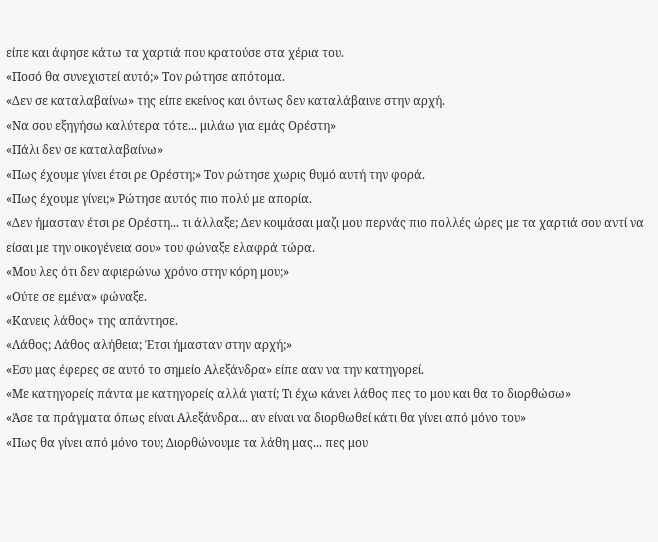είπε και άφησε κάτω τα χαρτιά που κρατούσε στα χέρια του.
«Ποσό θα συνεχιστεί αυτό;» Τον ρώτησε απότομα.
«Δεν σε καταλαβαίνω» της είπε εκείνος και όντως δεν καταλάβαινε στην αρχή.
«Να σου εξηγήσω καλύτερα τότε... μιλάω για εμάς Ορέστη»
«Πάλι δεν σε καταλαβαίνω»
«Πως έχουμε γίνει έτσι ρε Ορέστη;» Τον ρώτησε χωρις θυμό αυτή την φορά.
«Πως έχουμε γίνει;» Ρώτησε αυτός πιο πολύ με απορία.
«Δεν ήμασταν έτσι ρε Ορέστη... τι άλλαξε; Δεν κοιμάσαι μαζι μου περνάς πιο πολλές ώρες με τα χαρτιά σου αντί να είσαι με την οικογένεια σου» του φώναξε ελαφρά τώρα.
«Μου λες ότι δεν αφιερώνω χρόνο στην κόρη μου;»
«Ούτε σε εμένα» φώναξε.
«Κανεις λάθος» της απάντησε.
«Λάθος; Λάθος αλήθεια; Έτσι ήμασταν στην αρχή;»
«Εσυ μας έφερες σε αυτό το σημείο Αλεξάνδρα» είπε ααν να την κατηγορεί.
«Με κατηγορείς πάντα με κατηγορείς αλλά γιατί; Τι έχω κάνει λάθος πες το μου και θα το διορθώσω»
«Άσε τα πράγματα όπως είναι Αλεξάνδρα... αν είναι να διορθωθεί κάτι θα γίνει από μόνο του»
«Πως θα γίνει από μόνο του; Διορθώνουμε τα λάθη μας... πες μου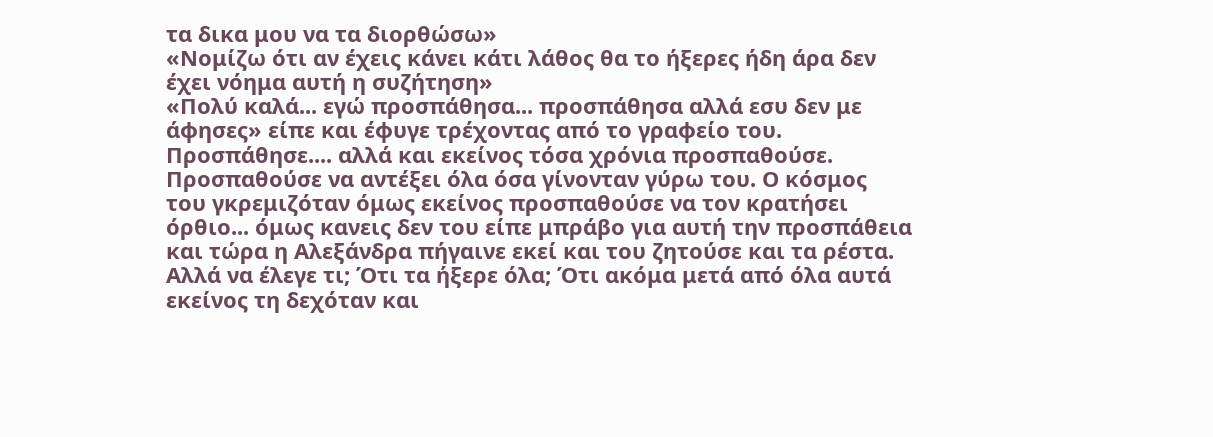τα δικα μου να τα διορθώσω»
«Νομίζω ότι αν έχεις κάνει κάτι λάθος θα το ήξερες ήδη άρα δεν έχει νόημα αυτή η συζήτηση»
«Πολύ καλά... εγώ προσπάθησα... προσπάθησα αλλά εσυ δεν με άφησες» είπε και έφυγε τρέχοντας από το γραφείο του.
Προσπάθησε.... αλλά και εκείνος τόσα χρόνια προσπαθούσε. Προσπαθούσε να αντέξει όλα όσα γίνονταν γύρω του. Ο κόσμος του γκρεμιζόταν όμως εκείνος προσπαθούσε να τον κρατήσει όρθιο... όμως κανεις δεν του είπε μπράβο για αυτή την προσπάθεια και τώρα η Αλεξάνδρα πήγαινε εκεί και του ζητούσε και τα ρέστα. Αλλά να έλεγε τι; Ότι τα ήξερε όλα; Ότι ακόμα μετά από όλα αυτά εκείνος τη δεχόταν και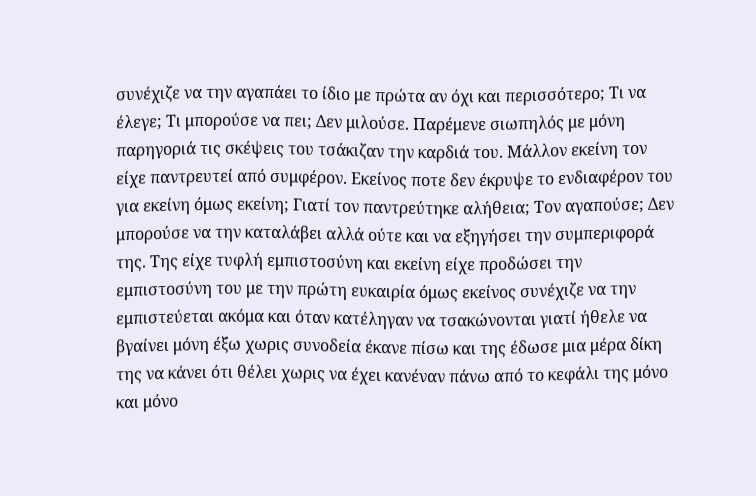συνέχιζε να την αγαπάει το ίδιο με πρώτα αν όχι και περισσότερο; Τι να έλεγε; Τι μπορούσε να πει; Δεν μιλούσε. Παρέμενε σιωπηλός με μόνη παρηγοριά τις σκέψεις του τσάκιζαν την καρδιά του. Μάλλον εκείνη τον είχε παντρευτεί από συμφέρον. Εκείνος ποτε δεν έκρυψε το ενδιαφέρον του για εκείνη όμως εκείνη; Γιατί τον παντρεύτηκε αλήθεια; Τον αγαπούσε; Δεν μπορούσε να την καταλάβει αλλά ούτε και να εξηγήσει την συμπεριφορά της. Της είχε τυφλή εμπιστοσύνη και εκείνη είχε προδώσει την εμπιστοσύνη του με την πρώτη ευκαιρία όμως εκείνος συνέχιζε να την εμπιστεύεται ακόμα και όταν κατέληγαν να τσακώνονται γιατί ήθελε να βγαίνει μόνη έξω χωρις συνοδεία έκανε πίσω και της έδωσε μια μέρα δίκη της να κάνει ότι θέλει χωρις να έχει κανέναν πάνω από το κεφάλι της μόνο και μόνο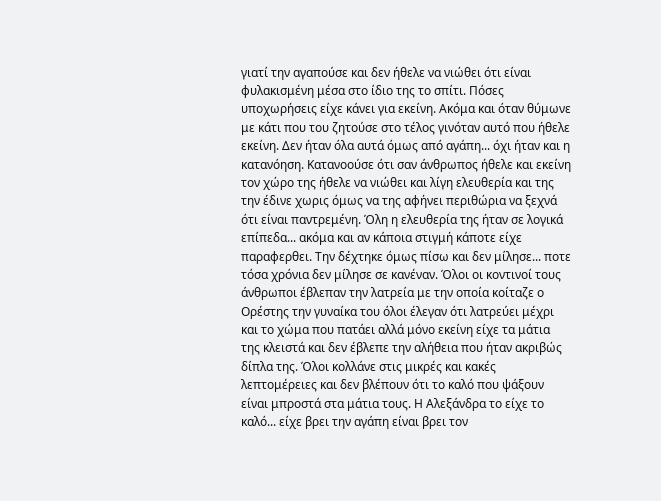γιατί την αγαπούσε και δεν ήθελε να νιώθει ότι είναι φυλακισμένη μέσα στο ίδιο της το σπίτι. Πόσες υποχωρήσεις είχε κάνει για εκείνη. Ακόμα και όταν θύμωνε με κάτι που του ζητούσε στο τέλος γινόταν αυτό που ήθελε εκείνη. Δεν ήταν όλα αυτά όμως από αγάπη... όχι ήταν και η κατανόηση. Κατανοούσε ότι σαν άνθρωπος ήθελε και εκείνη τον χώρο της ήθελε να νιώθει και λίγη ελευθερία και της την έδινε χωρις όμως να της αφήνει περιθώρια να ξεχνά ότι είναι παντρεμένη. Όλη η ελευθερία της ήταν σε λογικά επίπεδα... ακόμα και αν κάποια στιγμή κάποτε είχε παραφερθει. Την δέχτηκε όμως πίσω και δεν μίλησε... ποτε τόσα χρόνια δεν μίλησε σε κανέναν. Όλοι οι κοντινοί τους άνθρωποι έβλεπαν την λατρεία με την οποία κοίταζε ο Ορέστης την γυναίκα του όλοι έλεγαν ότι λατρεύει μέχρι και το χώμα που πατάει αλλά μόνο εκείνη είχε τα μάτια της κλειστά και δεν έβλεπε την αλήθεια που ήταν ακριβώς δίπλα της. Όλοι κολλάνε στις μικρές και κακές λεπτομέρειες και δεν βλέπουν ότι το καλό που ψάξουν είναι μπροστά στα μάτια τους. Η Αλεξάνδρα το είχε το καλό... είχε βρει την αγάπη είναι βρει τον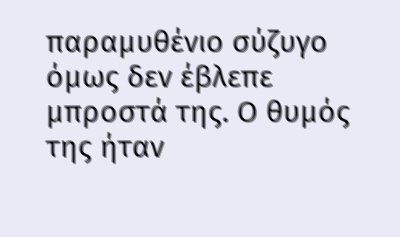παραμυθένιο σύζυγο όμως δεν έβλεπε μπροστά της. Ο θυμός της ήταν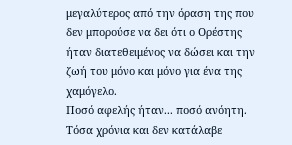μεγαλύτερος από την όραση της που δεν μπορούσε να δει ότι ο Ορέστης ήταν διατεθειμένος να δώσει και την ζωή του μόνο και μόνο για ένα της χαμόγελο.
Ποσό αφελής ήταν... ποσό ανόητη. Τόσα χρόνια και δεν κατάλαβε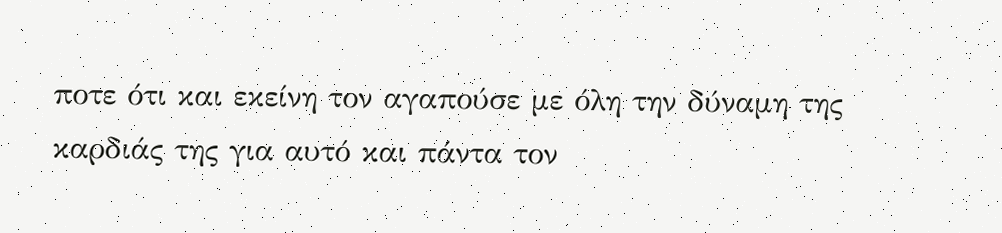ποτε ότι και εκείνη τον αγαπούσε με όλη την δύναμη της καρδιάς της για αυτό και πάντα τον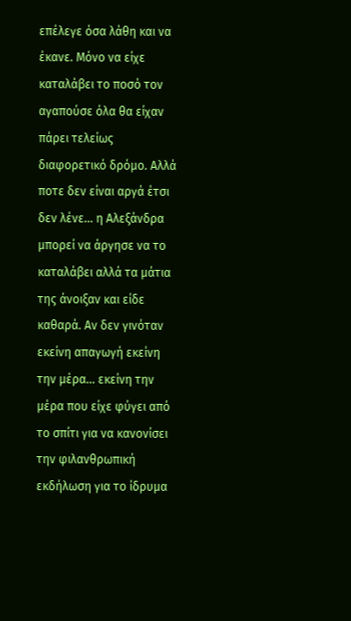επέλεγε όσα λάθη και να έκανε. Μόνο να είχε καταλάβει το ποσό τον αγαπούσε όλα θα είχαν πάρει τελείως διαφορετικό δρόμο. Αλλά ποτε δεν είναι αργά έτσι δεν λένε... η Αλεξάνδρα μπορεί να άργησε να το καταλάβει αλλά τα μάτια της άνοιξαν και είδε καθαρά. Αν δεν γινόταν εκείνη απαγωγή εκείνη την μέρα... εκείνη την μέρα που είχε φύγει από το σπίτι για να κανονίσει την φιλανθρωπική εκδήλωση για το ίδρυμα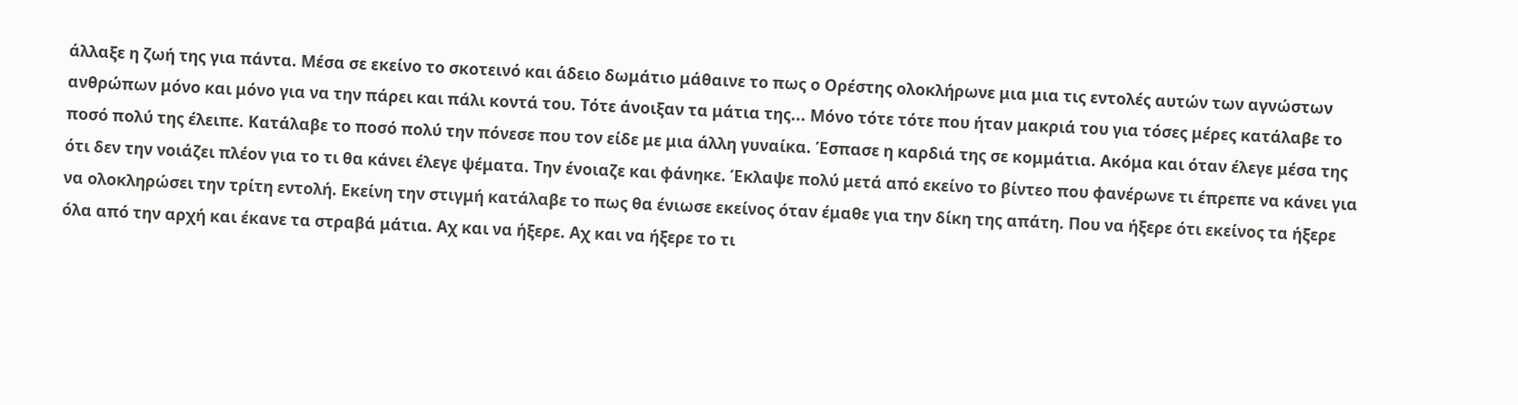άλλαξε η ζωή της για πάντα. Μέσα σε εκείνο το σκοτεινό και άδειο δωμάτιο μάθαινε το πως ο Ορέστης ολοκλήρωνε μια μια τις εντολές αυτών των αγνώστων ανθρώπων μόνο και μόνο για να την πάρει και πάλι κοντά του. Τότε άνοιξαν τα μάτια της... Μόνο τότε τότε που ήταν μακριά του για τόσες μέρες κατάλαβε το ποσό πολύ της έλειπε. Κατάλαβε το ποσό πολύ την πόνεσε που τον είδε με μια άλλη γυναίκα. Έσπασε η καρδιά της σε κομμάτια. Ακόμα και όταν έλεγε μέσα της ότι δεν την νοιάζει πλέον για το τι θα κάνει έλεγε ψέματα. Την ένοιαζε και φάνηκε. Έκλαψε πολύ μετά από εκείνο το βίντεο που φανέρωνε τι έπρεπε να κάνει για να ολοκληρώσει την τρίτη εντολή. Εκείνη την στιγμή κατάλαβε το πως θα ένιωσε εκείνος όταν έμαθε για την δίκη της απάτη. Που να ήξερε ότι εκείνος τα ήξερε όλα από την αρχή και έκανε τα στραβά μάτια. Αχ και να ήξερε. Αχ και να ήξερε το τι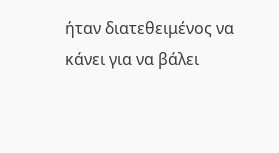ήταν διατεθειμένος να κάνει για να βάλει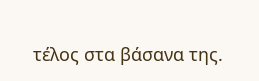τέλος στα βάσανα της.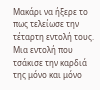Μακάρι να ήξερε το πως τελείωσε την τέταρτη εντολή τους. Μια εντολή που τσάκισε την καρδιά της μόνο και μόνο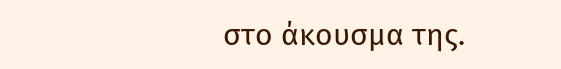στο άκουσμα της.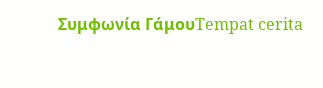Συμφωνία ΓάμουTempat cerita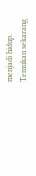menjadi hidup. Temukan sekarang